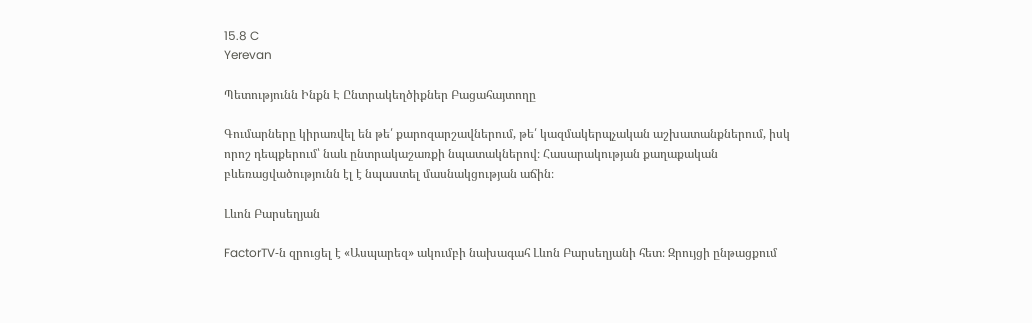15.8 C
Yerevan

Պետությունն Ինքն Է Ընտրակեղծիքներ Բացահայտողը

Գումարները կիրառվել են թե՛ քարոզարշավներում, թե՛ կազմակերպչական աշխատանքներում, իսկ որոշ դեպքերում՝ նաև ընտրակաշառքի նպատակներով։ Հասարակության քաղաքական բևեռացվածությունն էլ է նպաստել մասնակցության աճին։

Լևոն Բարսեղյան

FactorTV‑ն զրուցել է «Ասպարեզ» ակումբի նախագահ Լևոն Բարսեղյանի հետ։ Զրույցի ընթացքում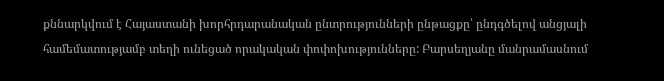քննարկվում է Հայաստանի խորհրդարանական ընտրությունների ընթացքը՝ ընդգծելով անցյալի համեմատությամբ տեղի ունեցած որակական փոփոխությունները: Բարսեղյանը մանրամասնում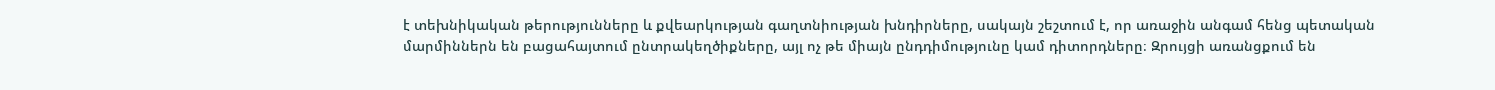է տեխնիկական թերությունները և քվեարկության գաղտնիության խնդիրները, սակայն շեշտում է, որ առաջին անգամ հենց պետական մարմիններն են բացահայտում ընտրակեղծիքները, այլ ոչ թե միայն ընդդիմությունը կամ դիտորդները։ Զրույցի առանցքում են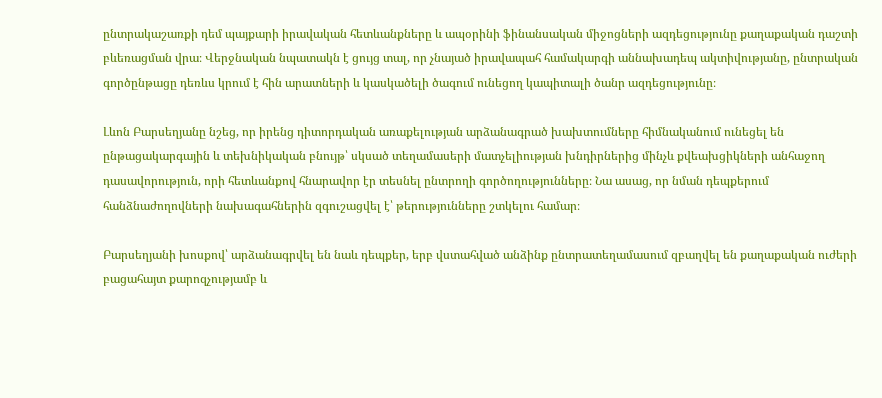ընտրակաշառքի դեմ պայքարի իրավական հետևանքները և ապօրինի ֆինանսական միջոցների ազդեցությունը քաղաքական դաշտի բևեռացման վրա։ Վերջնական նպատակն է ցույց տալ, որ չնայած իրավապահ համակարգի աննախադեպ ակտիվությանը, ընտրական գործընթացը դեռևս կրում է հին արատների և կասկածելի ծագում ունեցող կապիտալի ծանր ազդեցությունը։

Լևոն Բարսեղյանը նշեց, որ իրենց դիտորդական առաքելության արձանագրած խախտումները հիմնականում ունեցել են ընթացակարգային և տեխնիկական բնույթ՝ սկսած տեղամասերի մատչելիության խնդիրներից մինչև քվեախցիկների անհաջող դասավորություն, որի հետևանքով հնարավոր էր տեսնել ընտրողի գործողությունները։ Նա ասաց, որ նման դեպքերում հանձնաժողովների նախագահներին զգուշացվել է՝ թերությունները շտկելու համար։

Բարսեղյանի խոսքով՝ արձանագրվել են նաև դեպքեր, երբ վստահված անձինք ընտրատեղամասում զբաղվել են քաղաքական ուժերի բացահայտ քարոզչությամբ և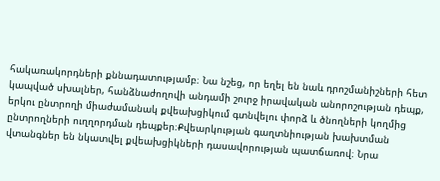հակառակորդների քննադատությամբ։ Նա նշեց, որ եղել են նաև դրոշմանիշների հետ կապված սխալներ, հանձնաժողովի անդամի շուրջ իրավական անորոշության դեպք, երկու ընտրողի միաժամանակ քվեախցիկում գտնվելու փորձ և ծնողների կողմից ընտրողների ուղղորդման դեպքեր։Քվեարկության գաղտնիության խախտման վտանգներ են նկատվել քվեախցիկների դասավորության պատճառով։ Նրա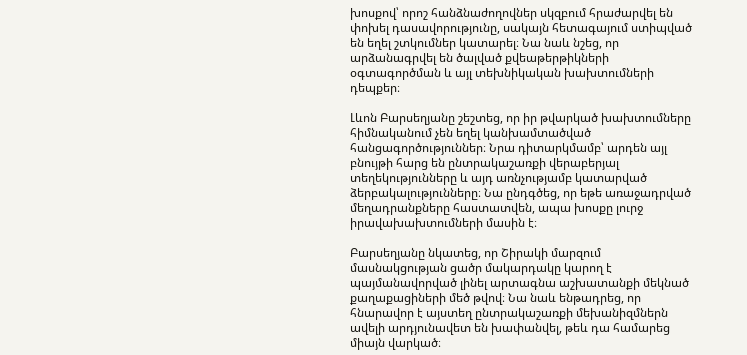խոսքով՝ որոշ հանձնաժողովներ սկզբում հրաժարվել են փոխել դասավորությունը, սակայն հետագայում ստիպված են եղել շտկումներ կատարել։ Նա նաև նշեց, որ արձանագրվել են ծալված քվեաթերթիկների օգտագործման և այլ տեխնիկական խախտումների դեպքեր։

Լևոն Բարսեղյանը շեշտեց, որ իր թվարկած խախտումները հիմնականում չեն եղել կանխամտածված հանցագործություններ։ Նրա դիտարկմամբ՝ արդեն այլ բնույթի հարց են ընտրակաշառքի վերաբերյալ տեղեկությունները և այդ առնչությամբ կատարված ձերբակալությունները։ Նա ընդգծեց, որ եթե առաջադրված մեղադրանքները հաստատվեն, ապա խոսքը լուրջ իրավախախտումների մասին է։

Բարսեղյանը նկատեց, որ Շիրակի մարզում մասնակցության ցածր մակարդակը կարող է պայմանավորված լինել արտագնա աշխատանքի մեկնած քաղաքացիների մեծ թվով։ Նա նաև ենթադրեց, որ հնարավոր է այստեղ ընտրակաշառքի մեխանիզմներն ավելի արդյունավետ են խափանվել, թեև դա համարեց միայն վարկած։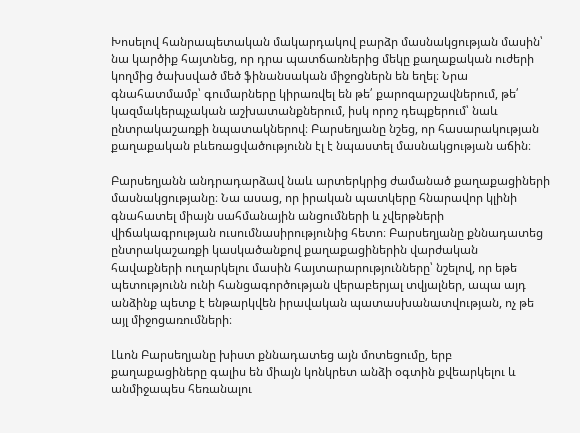Խոսելով հանրապետական մակարդակով բարձր մասնակցության մասին՝ նա կարծիք հայտնեց, որ դրա պատճառներից մեկը քաղաքական ուժերի կողմից ծախսված մեծ ֆինանսական միջոցներն են եղել։ Նրա գնահատմամբ՝ գումարները կիրառվել են թե՛ քարոզարշավներում, թե՛ կազմակերպչական աշխատանքներում, իսկ որոշ դեպքերում՝ նաև ընտրակաշառքի նպատակներով։ Բարսեղյանը նշեց, որ հասարակության քաղաքական բևեռացվածությունն էլ է նպաստել մասնակցության աճին։

Բարսեղյանն անդրադարձավ նաև արտերկրից ժամանած քաղաքացիների մասնակցությանը։ Նա ասաց, որ իրական պատկերը հնարավոր կլինի գնահատել միայն սահմանային անցումների և չվերթների վիճակագրության ուսումնասիրությունից հետո։ Բարսեղյանը քննադատեց ընտրակաշառքի կասկածանքով քաղաքացիներին վարժական հավաքների ուղարկելու մասին հայտարարությունները՝ նշելով, որ եթե պետությունն ունի հանցագործության վերաբերյալ տվյալներ, ապա այդ անձինք պետք է ենթարկվեն իրավական պատասխանատվության, ոչ թե այլ միջոցառումների։

Լևոն Բարսեղյանը խիստ քննադատեց այն մոտեցումը, երբ քաղաքացիները գալիս են միայն կոնկրետ անձի օգտին քվեարկելու և անմիջապես հեռանալու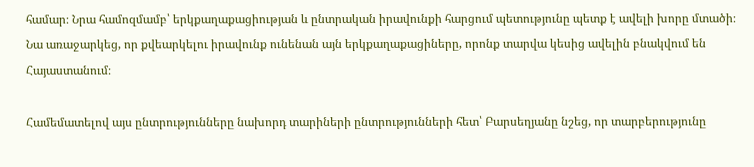համար։ Նրա համոզմամբ՝ երկքաղաքացիության և ընտրական իրավունքի հարցում պետությունը պետք է ավելի խորը մտածի։ Նա առաջարկեց, որ քվեարկելու իրավունք ունենան այն երկքաղաքացիները, որոնք տարվա կեսից ավելին բնակվում են Հայաստանում։

Համեմատելով այս ընտրությունները նախորդ տարիների ընտրությունների հետ՝ Բարսեղյանը նշեց, որ տարբերությունը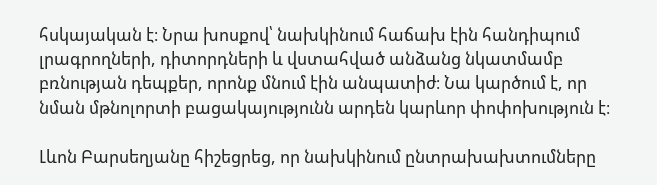հսկայական է։ Նրա խոսքով՝ նախկինում հաճախ էին հանդիպում լրագրողների, դիտորդների և վստահված անձանց նկատմամբ բռնության դեպքեր, որոնք մնում էին անպատիժ։ Նա կարծում է, որ նման մթնոլորտի բացակայությունն արդեն կարևոր փոփոխություն է։

Լևոն Բարսեղյանը հիշեցրեց, որ նախկինում ընտրախախտումները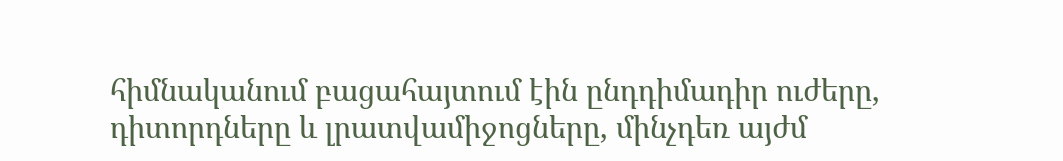հիմնականում բացահայտում էին ընդդիմադիր ուժերը, դիտորդները և լրատվամիջոցները, մինչդեռ այժմ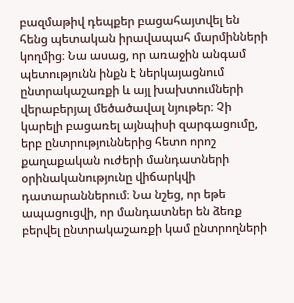բազմաթիվ դեպքեր բացահայտվել են հենց պետական իրավապահ մարմինների կողմից։ Նա ասաց, որ առաջին անգամ պետությունն ինքն է ներկայացնում ընտրակաշառքի և այլ խախտումների վերաբերյալ մեծածավալ նյութեր։ Չի կարելի բացառել այնպիսի զարգացումը, երբ ընտրություններից հետո որոշ քաղաքական ուժերի մանդատների օրինականությունը վիճարկվի դատարաններում։ Նա նշեց, որ եթե ապացուցվի, որ մանդատներ են ձեռք բերվել ընտրակաշառքի կամ ընտրողների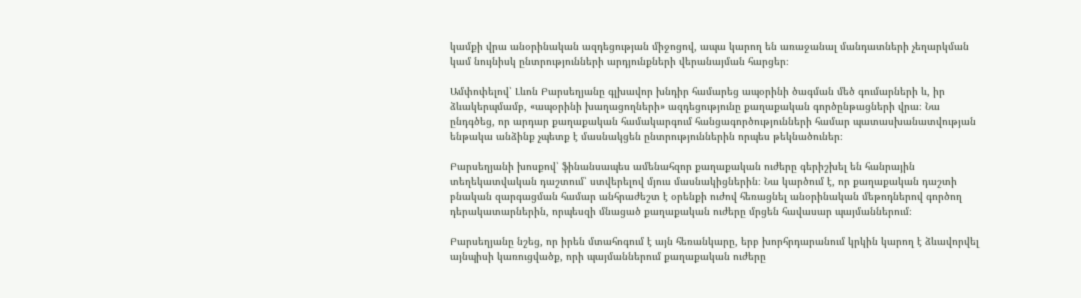կամքի վրա անօրինական ազդեցության միջոցով, ապա կարող են առաջանալ մանդատների չեղարկման կամ նույնիսկ ընտրությունների արդյունքների վերանայման հարցեր։

Ամփոփելով՝ Լևոն Բարսեղյանը գլխավոր խնդիր համարեց ապօրինի ծագման մեծ գումարների և, իր ձևակերպմամբ, «ապօրինի խաղացողների» ազդեցությունը քաղաքական գործընթացների վրա։ Նա ընդգծեց, որ արդար քաղաքական համակարգում հանցագործությունների համար պատասխանատվության ենթակա անձինք չպետք է մասնակցեն ընտրություններին որպես թեկնածուներ։

Բարսեղյանի խոսքով՝ ֆինանսապես ամենահզոր քաղաքական ուժերը գերիշխել են հանրային տեղեկատվական դաշտում՝ ստվերելով մյուս մասնակիցներին։ Նա կարծում է, որ քաղաքական դաշտի բնական զարգացման համար անհրաժեշտ է օրենքի ուժով հեռացնել անօրինական մեթոդներով գործող դերակատարներին, որպեսզի մնացած քաղաքական ուժերը մրցեն հավասար պայմաններում։

Բարսեղյանը նշեց, որ իրեն մտահոգում է այն հեռանկարը, երբ խորհրդարանում կրկին կարող է ձևավորվել այնպիսի կառուցվածք, որի պայմաններում քաղաքական ուժերը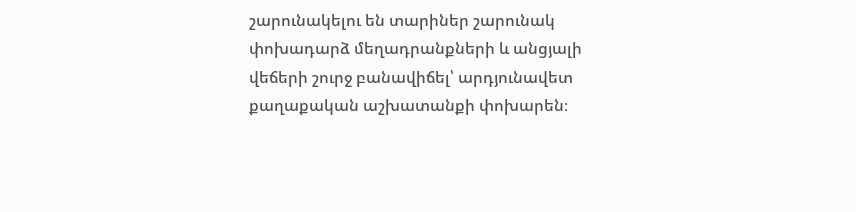շարունակելու են տարիներ շարունակ փոխադարձ մեղադրանքների և անցյալի վեճերի շուրջ բանավիճել՝ արդյունավետ քաղաքական աշխատանքի փոխարեն։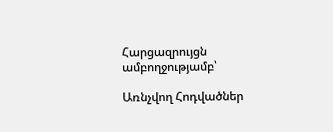Հարցազրույցն ամբողջությամբ՝

Առնչվող Հոդվածներ